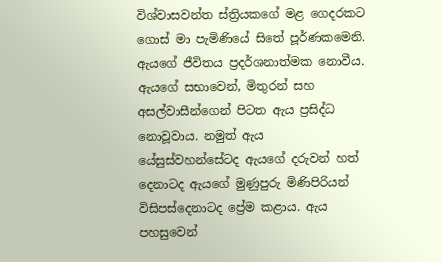විශ්වාසවන්ත ස්ත්‍රියකගේ මළ ගෙදරකට ගොස් මා පැමිණියේ සිතේ පූර්ණකමෙනි. ඇයගේ ජීවිතය ප්‍රදර්ශනාත්මක නොවීය. ඇයගේ සභාවෙන්, මිතුරන් සහ අසල්වාසීන්ගෙන් පිටත ඇය ප්‍රසිද්ධ නොවූවාය. නමුත් ඇය යේසුස්වහන්සේටද ඇයගේ දරුවන් හත් දෙනාටද ඇයගේ මුණුපුරු මිණිපිරියන් විසිපස්දෙනාටද ප්‍රේම කළාය. ඇය පහසුවෙන්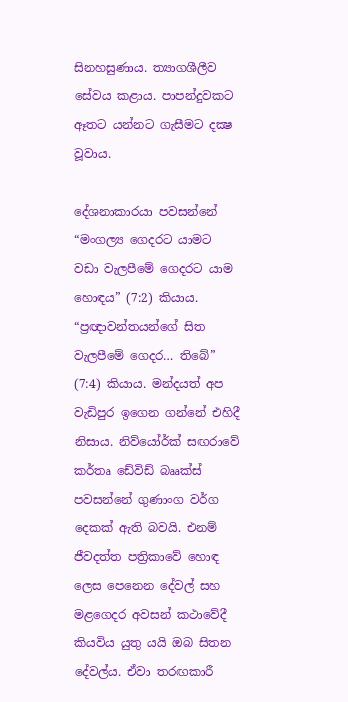සිනහසුණාය. ත්‍යාගශීලීව සේවය කළාය. පාපන්දුවකට ඈතට යන්නට ගැසීමට දක්‍ෂ වූවාය.

දේශනාකාරයා පවසන්නේ “මංගල්‍ය ගෙදරට යාමට වඩා වැලපීමේ ගෙදරට යාම හොඳය” (7:2) කියාය. “ප්‍රඥාවන්තයන්ගේ සිත වැලපීමේ ගෙදර… තිබේ” (7:4) කියාය. මන්දයත් අප වැඩිපුර ඉගෙන ගන්නේ එහිදී නිසාය. නිව්යෝර්ක් සඟරාවේ කර්තෘ ඩේවිඩ් බෲක්ස් පවසන්නේ ගුණාංග වර්ග දෙකක් ඇති බවයි. එනම් ජීවදත්ත පත්‍රිකාවේ හොඳ ලෙස පෙනෙන දේවල් සහ මළගෙදර අවසන් කථාවේදී කියවිය යුතු යයි ඔබ සිතන දේවල්ය. ඒවා තරඟකාරී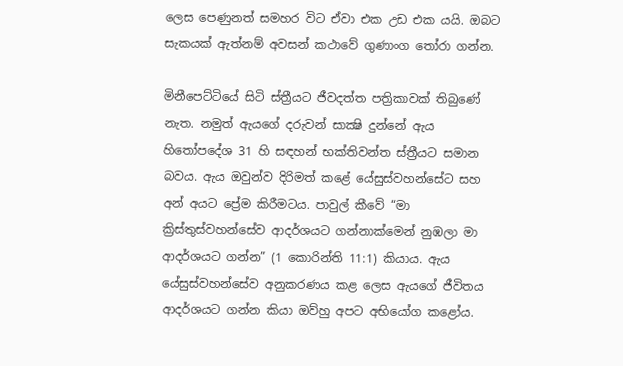ලෙස පෙණුනත් සමහර විට ඒවා එක උඩ එක යයි. ඔබට සැකයක් ඇත්නම් අවසන් කථාවේ ගුණාංග තෝරා ගන්න.

මිනීපෙට්ටියේ සිටි ස්ත්‍රීයට ජීවදත්ත පත්‍රිකාවක් තිබුණේ නැත. නමුත් ඇයගේ දරුවන් සාක්‍ෂි දුන්නේ ඇය හිතෝපදේශ 31 හි සඳහන් භක්තිවන්ත ස්ත්‍රීයට සමාන බවය. ඇය ඔවුන්ව දිරිමත් කළේ යේසුස්වහන්සේට සහ අන් අයට ප්‍රේම කිරීමටය. පාවුල් කීවේ “මා ක්‍රිස්තුස්වහන්සේව ආදර්ශයට ගන්නාක්මෙන් නුඹලා මා ආදර්ශයට ගන්න” (1 කොරින්ති 11:1) කියාය. ඇය යේසුස්වහන්සේව අනුකරණය කළ ලෙස ඇයගේ ජීවිතය ආදර්ශයට ගන්න කියා ඔව්හු අපට අභියෝග කළෝය.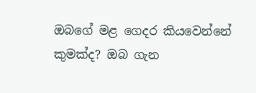ඔබගේ මළ ගෙදර කියවෙන්නේ කුමක්ද? ඔබ ගැන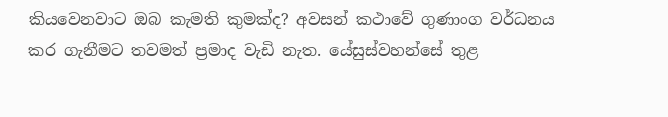කියවෙනවාට ඔබ කැමති කුමක්ද? අවසන් කථාවේ ගුණාංග වර්ධනය කර ගැනීමට තවමත් ප්‍රමාද වැඩි නැත. යේසුස්වහන්සේ තුළ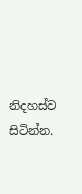නිදහස්ව සිටින්න.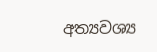අත්‍යවශ්‍ය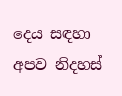දෙය සඳහා අපව නිදහස්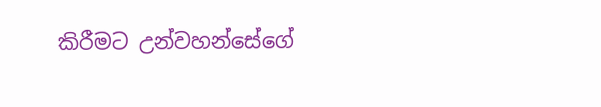කිරීමට උන්වහන්සේගේ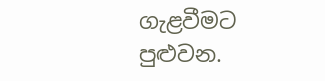ගැළවීමට පුළුවන.